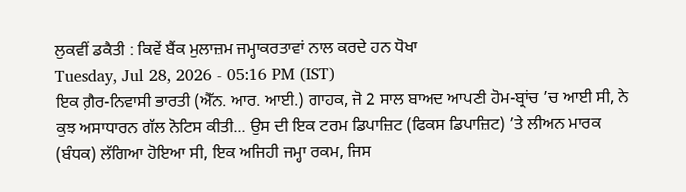ਲੁਕਵੀਂ ਡਕੈਤੀ : ਕਿਵੇਂ ਬੈਂਕ ਮੁਲਾਜ਼ਮ ਜਮ੍ਹਾਕਰਤਾਵਾਂ ਨਾਲ ਕਰਦੇ ਹਨ ਧੋਖਾ
Tuesday, Jul 28, 2026 - 05:16 PM (IST)
ਇਕ ਗ਼ੈਰ-ਨਿਵਾਸੀ ਭਾਰਤੀ (ਐੱਨ. ਆਰ. ਆਈ.) ਗਾਹਕ, ਜੋ 2 ਸਾਲ ਬਾਅਦ ਆਪਣੀ ਹੋਮ-ਬ੍ਰਾਂਚ ’ਚ ਆਈ ਸੀ, ਨੇ ਕੁਝ ਅਸਾਧਾਰਨ ਗੱਲ ਨੋਟਿਸ ਕੀਤੀ... ਉਸ ਦੀ ਇਕ ਟਰਮ ਡਿਪਾਜ਼ਿਟ (ਫਿਕਸ ਡਿਪਾਜ਼ਿਟ) ’ਤੇ ਲੀਅਨ ਮਾਰਕ (ਬੰਧਕ) ਲੱਗਿਆ ਹੋਇਆ ਸੀ, ਇਕ ਅਜਿਹੀ ਜਮ੍ਹਾ ਰਕਮ, ਜਿਸ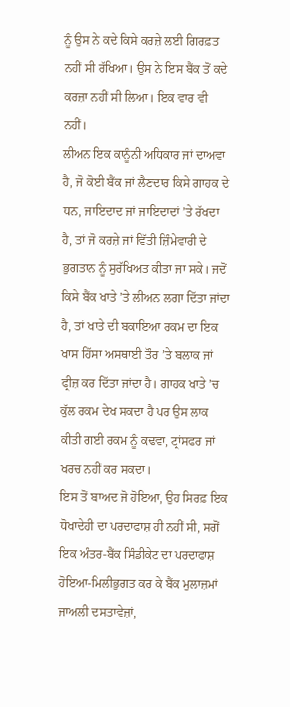ਨੂੰ ਉਸ ਨੇ ਕਦੇ ਕਿਸੇ ਕਰਜ਼ੇ ਲਈ ਗਿਰਫ਼ਤ ਨਹੀਂ ਸੀ ਰੱਖਿਆ। ਉਸ ਨੇ ਇਸ ਬੈਂਕ ਤੋਂ ਕਦੇ ਕਰਜ਼ਾ ਨਹੀਂ ਸੀ ਲਿਆ। ਇਕ ਵਾਰ ਵੀ ਨਹੀਂ।
ਲੀਅਨ ਇਕ ਕਾਨੂੰਨੀ ਅਧਿਕਾਰ ਜਾਂ ਦਾਅਵਾ ਹੈ, ਜੋ ਕੋਈ ਬੈਂਕ ਜਾਂ ਲੈਣਦਾਰ ਕਿਸੇ ਗਾਹਕ ਦੇ ਧਨ, ਜਾਇਦਾਦ ਜਾਂ ਜਾਇਦਾਦਾਂ ’ਤੇ ਰੱਖਦਾ ਹੈ, ਤਾਂ ਜੋ ਕਰਜ਼ੇ ਜਾਂ ਵਿੱਤੀ ਜ਼ਿੰਮੇਵਾਰੀ ਦੇ ਭੁਗਤਾਨ ਨੂੰ ਸੁਰੱਖਿਅਤ ਕੀਤਾ ਜਾ ਸਕੇ। ਜਦੋਂ ਕਿਸੇ ਬੈਂਕ ਖਾਤੇ ’ਤੇ ਲੀਅਨ ਲਗਾ ਦਿੱਤਾ ਜਾਂਦਾ ਹੈ, ਤਾਂ ਖਾਤੇ ਦੀ ਬਕਾਇਆ ਰਕਮ ਦਾ ਇਕ ਖਾਸ ਹਿੱਸਾ ਅਸਥਾਈ ਤੌਰ ’ਤੇ ਬਲਾਕ ਜਾਂ ਫ੍ਰੀਜ਼ ਕਰ ਦਿੱਤਾ ਜਾਂਦਾ ਹੈ। ਗਾਹਕ ਖਾਤੇ ’ਚ ਕੁੱਲ ਰਕਮ ਦੇਖ ਸਕਦਾ ਹੈ ਪਰ ਉਸ ਲਾਕ ਕੀਤੀ ਗਈ ਰਕਮ ਨੂੰ ਕਢਵਾ, ਟ੍ਰਾਂਸਫਰ ਜਾਂ ਖਰਚ ਨਹੀਂ ਕਰ ਸਕਦਾ।
ਇਸ ਤੋਂ ਬਾਅਦ ਜੋ ਹੋਇਆ, ਉਹ ਸਿਰਫ਼ ਇਕ ਧੋਖਾਦੇਹੀ ਦਾ ਪਰਦਾਫਾਸ਼ ਹੀ ਨਹੀਂ ਸੀ, ਸਗੋਂ ਇਕ ਅੰਤਰ-ਬੈਂਕ ਸਿੰਡੀਕੇਟ ਦਾ ਪਰਦਾਫਾਸ਼ ਹੋਇਆ-ਮਿਲੀਭੁਗਤ ਕਰ ਕੇ ਬੈਂਕ ਮੁਲਾਜ਼ਮਾਂ ਜਾਅਲੀ ਦਸਤਾਵੇਜ਼ਾਂ,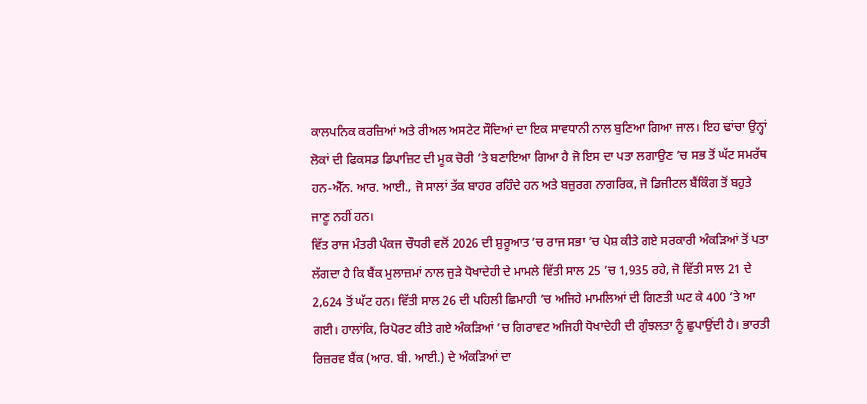ਕਾਲਪਨਿਕ ਕਰਜ਼ਿਆਂ ਅਤੇ ਰੀਅਲ ਅਸਟੇਟ ਸੌਦਿਆਂ ਦਾ ਇਕ ਸਾਵਧਾਨੀ ਨਾਲ ਬੁਣਿਆ ਗਿਆ ਜਾਲ। ਇਹ ਢਾਂਚਾ ਉਨ੍ਹਾਂ ਲੋਕਾਂ ਦੀ ਫਿਕਸਡ ਡਿਪਾਜ਼ਿਟ ਦੀ ਮੂਕ ਚੋਰੀ ’ਤੇ ਬਣਾਇਆ ਗਿਆ ਹੈ ਜੋ ਇਸ ਦਾ ਪਤਾ ਲਗਾਉਣ ’ਚ ਸਭ ਤੋਂ ਘੱਟ ਸਮਰੱਥ ਹਨ-ਐੱਨ. ਆਰ. ਆਈ., ਜੋ ਸਾਲਾਂ ਤੱਕ ਬਾਹਰ ਰਹਿੰਦੇ ਹਨ ਅਤੇ ਬਜ਼ੁਰਗ ਨਾਗਰਿਕ, ਜੋ ਡਿਜੀਟਲ ਬੈਂਕਿੰਗ ਤੋਂ ਬਹੁਤੇ ਜਾਣੂ ਨਹੀਂ ਹਨ।
ਵਿੱਤ ਰਾਜ ਮੰਤਰੀ ਪੰਕਜ ਚੌਧਰੀ ਵਲੋਂ 2026 ਦੀ ਸ਼ੁਰੂਆਤ ’ਚ ਰਾਜ ਸਭਾ ’ਚ ਪੇਸ਼ ਕੀਤੇ ਗਏ ਸਰਕਾਰੀ ਅੰਕੜਿਆਂ ਤੋਂ ਪਤਾ ਲੱਗਦਾ ਹੈ ਕਿ ਬੈਂਕ ਮੁਲਾਜ਼ਮਾਂ ਨਾਲ ਜੁੜੇ ਧੋਖਾਦੇਹੀ ਦੇ ਮਾਮਲੇ ਵਿੱਤੀ ਸਾਲ 25 ’ਚ 1,935 ਰਹੇ, ਜੋ ਵਿੱਤੀ ਸਾਲ 21 ਦੇ 2,624 ਤੋਂ ਘੱਟ ਹਨ। ਵਿੱਤੀ ਸਾਲ 26 ਦੀ ਪਹਿਲੀ ਛਿਮਾਹੀ ’ਚ ਅਜਿਹੇ ਮਾਮਲਿਆਂ ਦੀ ਗਿਣਤੀ ਘਟ ਕੇ 400 ’ਤੇ ਆ ਗਈ। ਹਾਲਾਂਕਿ, ਰਿਪੋਰਟ ਕੀਤੇ ਗਏ ਅੰਕੜਿਆਂ ’ਚ ਗਿਰਾਵਟ ਅਜਿਹੀ ਧੋਖਾਦੇਹੀ ਦੀ ਗੁੰਝਲਤਾ ਨੂੰ ਛੁਪਾਉਂਦੀ ਹੈ। ਭਾਰਤੀ ਰਿਜ਼ਰਵ ਬੈਂਕ (ਆਰ. ਬੀ. ਆਈ.) ਦੇ ਅੰਕੜਿਆਂ ਦਾ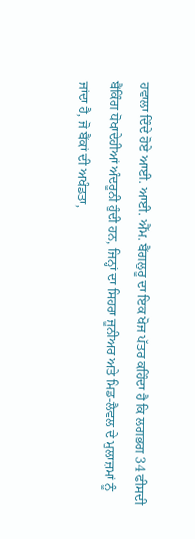ਹਵਾਲਾ ਦਿੰਦੇ ਹੋਏ ਆਈ. ਆਈ. ਐੱਮ. ਬੈਂਗਲੁਰੂ ਦਾ ਇਕ ਖੋਜ ਪੱਤਰ ਕਹਿੰਦਾ ਹੈ ਕਿ ਲਗਭਗ 34 ਫੀਸਦੀ ਬੈਂਕਿੰਗ ਧੋਖਾਦੇਹੀਆਂ ਅੰਦਰੂਨੀ ਹੁੰਦੀ ਹਨ, ਜਿਨ੍ਹਾਂ ਦਾ ਸਿਹਰਾ ਜੂਨੀਅਰ ਅਤੇ ਮਿਡ-ਲੈਵਲ ਦੇ ਮੁਲਾਜ਼ਮਾਂ ਨੂੰ ਜਾਂਦਾ ਹੈ, ਜੋ ਬੈਂਕਾਂ ਦੀ ਅਖੰਡਤਾ,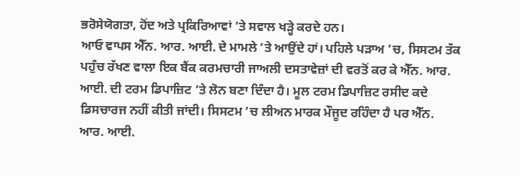ਭਰੋਸੇਯੋਗਤਾ, ਹੋਂਦ ਅਤੇ ਪ੍ਰਕਿਰਿਆਵਾਂ ’ਤੇ ਸਵਾਲ ਖੜ੍ਹੇ ਕਰਦੇ ਹਨ।
ਆਓ ਵਾਪਸ ਐੱਨ. ਆਰ. ਆਈ. ਦੇ ਮਾਮਲੇ ’ਤੇ ਆਉਂਦੇ ਹਾਂ। ਪਹਿਲੇ ਪੜਾਅ ’ਚ, ਸਿਸਟਮ ਤੱਕ ਪਹੁੰਚ ਰੱਖਣ ਵਾਲਾ ਇਕ ਬੈਂਕ ਕਰਮਚਾਰੀ ਜਾਅਲੀ ਦਸਤਾਵੇਜ਼ਾਂ ਦੀ ਵਰਤੋਂ ਕਰ ਕੇ ਐੱਨ. ਆਰ. ਆਈ. ਦੀ ਟਰਮ ਡਿਪਾਜ਼ਿਟ ’ਤੇ ਲੋਨ ਬਣਾ ਦਿੰਦਾ ਹੈ। ਮੂਲ ਟਰਮ ਡਿਪਾਜ਼ਿਟ ਰਸੀਦ ਕਦੇ ਡਿਸਚਾਰਜ ਨਹੀਂ ਕੀਤੀ ਜਾਂਦੀ। ਸਿਸਟਮ ’ਚ ਲੀਅਨ ਮਾਰਕ ਮੌਜੂਦ ਰਹਿੰਦਾ ਹੈ ਪਰ ਐੱਨ. ਆਰ. ਆਈ.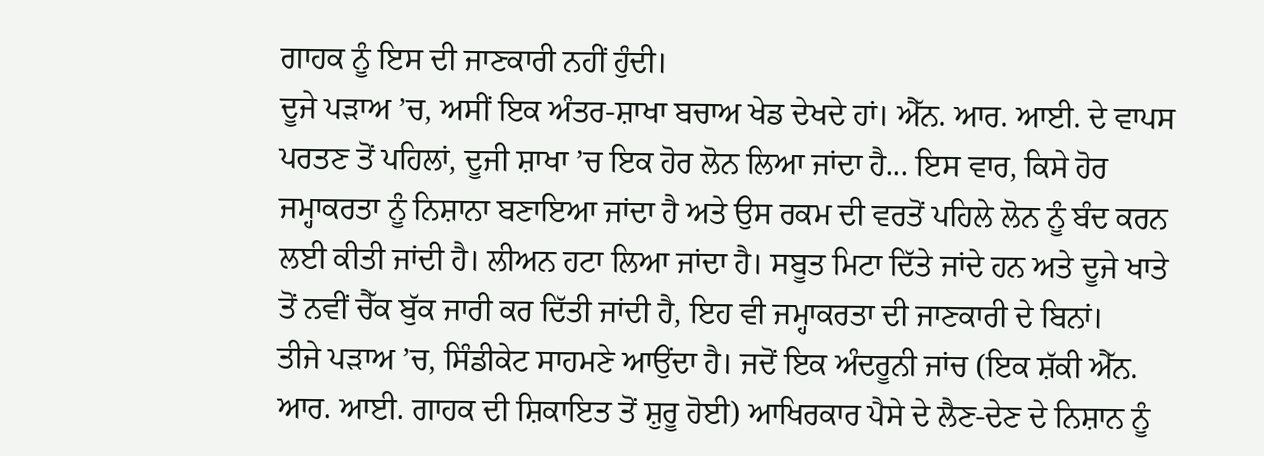ਗਾਹਕ ਨੂੰ ਇਸ ਦੀ ਜਾਣਕਾਰੀ ਨਹੀਂ ਹੁੰਦੀ।
ਦੂਜੇ ਪੜਾਅ ’ਚ, ਅਸੀਂ ਇਕ ਅੰਤਰ-ਸ਼ਾਖਾ ਬਚਾਅ ਖੇਡ ਦੇਖਦੇ ਹਾਂ। ਐੱਨ. ਆਰ. ਆਈ. ਦੇ ਵਾਪਸ ਪਰਤਣ ਤੋਂ ਪਹਿਲਾਂ, ਦੂਜੀ ਸ਼ਾਖਾ ’ਚ ਇਕ ਹੋਰ ਲੋਨ ਲਿਆ ਜਾਂਦਾ ਹੈ... ਇਸ ਵਾਰ, ਕਿਸੇ ਹੋਰ ਜਮ੍ਹਾਕਰਤਾ ਨੂੰ ਨਿਸ਼ਾਨਾ ਬਣਾਇਆ ਜਾਂਦਾ ਹੈ ਅਤੇ ਉਸ ਰਕਮ ਦੀ ਵਰਤੋਂ ਪਹਿਲੇ ਲੋਨ ਨੂੰ ਬੰਦ ਕਰਨ ਲਈ ਕੀਤੀ ਜਾਂਦੀ ਹੈ। ਲੀਅਨ ਹਟਾ ਲਿਆ ਜਾਂਦਾ ਹੈ। ਸਬੂਤ ਮਿਟਾ ਦਿੱਤੇ ਜਾਂਦੇ ਹਨ ਅਤੇ ਦੂਜੇ ਖਾਤੇ ਤੋਂ ਨਵੀਂ ਚੈੱਕ ਬੁੱਕ ਜਾਰੀ ਕਰ ਦਿੱਤੀ ਜਾਂਦੀ ਹੈ, ਇਹ ਵੀ ਜਮ੍ਹਾਕਰਤਾ ਦੀ ਜਾਣਕਾਰੀ ਦੇ ਬਿਨਾਂ।
ਤੀਜੇ ਪੜਾਅ ’ਚ, ਸਿੰਡੀਕੇਟ ਸਾਹਮਣੇ ਆਉਂਦਾ ਹੈ। ਜਦੋਂ ਇਕ ਅੰਦਰੂਨੀ ਜਾਂਚ (ਇਕ ਸ਼ੱਕੀ ਐੱਨ. ਆਰ. ਆਈ. ਗਾਹਕ ਦੀ ਸ਼ਿਕਾਇਤ ਤੋਂ ਸ਼ੁਰੂ ਹੋਈ) ਆਖਿਰਕਾਰ ਪੈਸੇ ਦੇ ਲੈਣ-ਦੇਣ ਦੇ ਨਿਸ਼ਾਨ ਨੂੰ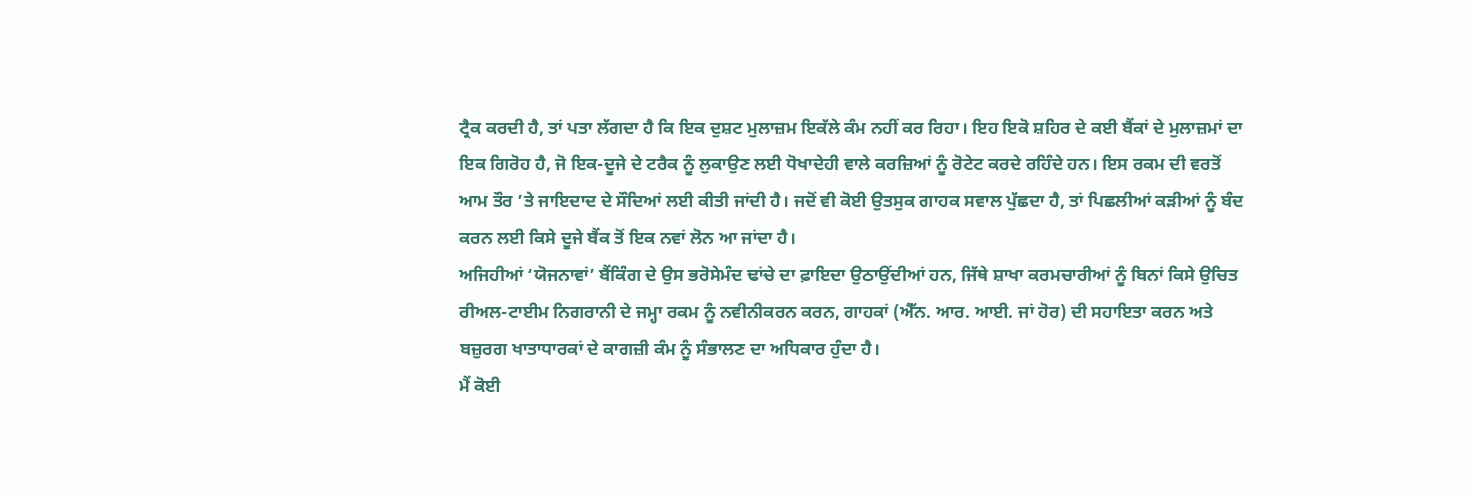ਟ੍ਰੈਕ ਕਰਦੀ ਹੈ, ਤਾਂ ਪਤਾ ਲੱਗਦਾ ਹੈ ਕਿ ਇਕ ਦੁਸ਼ਟ ਮੁਲਾਜ਼ਮ ਇਕੱਲੇ ਕੰਮ ਨਹੀਂ ਕਰ ਰਿਹਾ। ਇਹ ਇਕੋ ਸ਼ਹਿਰ ਦੇ ਕਈ ਬੈਂਕਾਂ ਦੇ ਮੁਲਾਜ਼ਮਾਂ ਦਾ ਇਕ ਗਿਰੋਹ ਹੈ, ਜੋ ਇਕ-ਦੂਜੇ ਦੇ ਟਰੈਕ ਨੂੰ ਲੁਕਾਉਣ ਲਈ ਧੋਖਾਦੇਹੀ ਵਾਲੇ ਕਰਜ਼ਿਆਂ ਨੂੰ ਰੋਟੇਟ ਕਰਦੇ ਰਹਿੰਦੇ ਹਨ। ਇਸ ਰਕਮ ਦੀ ਵਰਤੋਂ ਆਮ ਤੌਰ ’ਤੇ ਜਾਇਦਾਦ ਦੇ ਸੌਦਿਆਂ ਲਈ ਕੀਤੀ ਜਾਂਦੀ ਹੈ। ਜਦੋਂ ਵੀ ਕੋਈ ਉਤਸੁਕ ਗਾਹਕ ਸਵਾਲ ਪੁੱਛਦਾ ਹੈ, ਤਾਂ ਪਿਛਲੀਆਂ ਕੜੀਆਂ ਨੂੰ ਬੰਦ ਕਰਨ ਲਈ ਕਿਸੇ ਦੂਜੇ ਬੈਂਕ ਤੋਂ ਇਕ ਨਵਾਂ ਲੋਨ ਆ ਜਾਂਦਾ ਹੈ।
ਅਜਿਹੀਆਂ ‘ਯੋਜਨਾਵਾਂ’ ਬੈਂਕਿੰਗ ਦੇ ਉਸ ਭਰੋਸੇਮੰਦ ਢਾਂਚੇ ਦਾ ਫ਼ਾਇਦਾ ਉਠਾਉਂਦੀਆਂ ਹਨ, ਜਿੱਥੇ ਸ਼ਾਖਾ ਕਰਮਚਾਰੀਆਂ ਨੂੰ ਬਿਨਾਂ ਕਿਸੇ ਉਚਿਤ ਰੀਅਲ-ਟਾਈਮ ਨਿਗਰਾਨੀ ਦੇ ਜਮ੍ਹਾ ਰਕਮ ਨੂੰ ਨਵੀਨੀਕਰਨ ਕਰਨ, ਗਾਹਕਾਂ (ਐੱਨ. ਆਰ. ਆਈ. ਜਾਂ ਹੋਰ) ਦੀ ਸਹਾਇਤਾ ਕਰਨ ਅਤੇ ਬਜ਼ੁਰਗ ਖਾਤਾਧਾਰਕਾਂ ਦੇ ਕਾਗਜ਼ੀ ਕੰਮ ਨੂੰ ਸੰਭਾਲਣ ਦਾ ਅਧਿਕਾਰ ਹੁੰਦਾ ਹੈ।
ਮੈਂ ਕੋਈ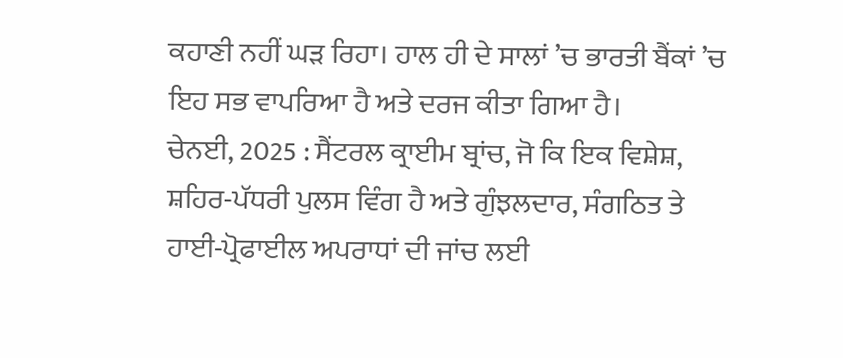ਕਹਾਣੀ ਨਹੀਂ ਘੜ ਰਿਹਾ। ਹਾਲ ਹੀ ਦੇ ਸਾਲਾਂ ’ਚ ਭਾਰਤੀ ਬੈਂਕਾਂ ’ਚ ਇਹ ਸਭ ਵਾਪਰਿਆ ਹੈ ਅਤੇ ਦਰਜ ਕੀਤਾ ਗਿਆ ਹੈ।
ਚੇਨਈ, 2025 : ਸੈਂਟਰਲ ਕ੍ਰਾਈਮ ਬ੍ਰਾਂਚ, ਜੋ ਕਿ ਇਕ ਵਿਸ਼ੇਸ਼, ਸ਼ਹਿਰ-ਪੱਧਰੀ ਪੁਲਸ ਵਿੰਗ ਹੈ ਅਤੇ ਗੁੰਝਲਦਾਰ, ਸੰਗਠਿਤ ਤੇ ਹਾਈ-ਪ੍ਰੋਫਾਈਲ ਅਪਰਾਧਾਂ ਦੀ ਜਾਂਚ ਲਈ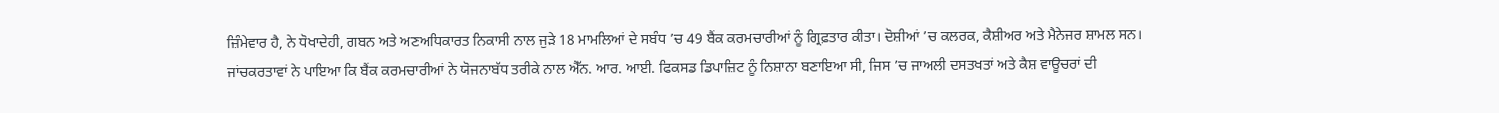ਜ਼ਿੰਮੇਵਾਰ ਹੈ, ਨੇ ਧੋਖਾਦੇਹੀ, ਗਬਨ ਅਤੇ ਅਣਅਧਿਕਾਰਤ ਨਿਕਾਸੀ ਨਾਲ ਜੁੜੇ 18 ਮਾਮਲਿਆਂ ਦੇ ਸਬੰਧ ’ਚ 49 ਬੈਂਕ ਕਰਮਚਾਰੀਆਂ ਨੂੰ ਗ੍ਰਿਫ਼ਤਾਰ ਕੀਤਾ। ਦੋਸ਼ੀਆਂ ’ਚ ਕਲਰਕ, ਕੈਸ਼ੀਅਰ ਅਤੇ ਮੈਨੇਜਰ ਸ਼ਾਮਲ ਸਨ।
ਜਾਂਚਕਰਤਾਵਾਂ ਨੇ ਪਾਇਆ ਕਿ ਬੈਂਕ ਕਰਮਚਾਰੀਆਂ ਨੇ ਯੋਜਨਾਬੱਧ ਤਰੀਕੇ ਨਾਲ ਐੱਨ. ਆਰ. ਆਈ. ਫਿਕਸਡ ਡਿਪਾਜ਼ਿਟ ਨੂੰ ਨਿਸ਼ਾਨਾ ਬਣਾਇਆ ਸੀ, ਜਿਸ ’ਚ ਜਾਅਲੀ ਦਸਤਖਤਾਂ ਅਤੇ ਕੈਸ਼ ਵਾਊਚਰਾਂ ਦੀ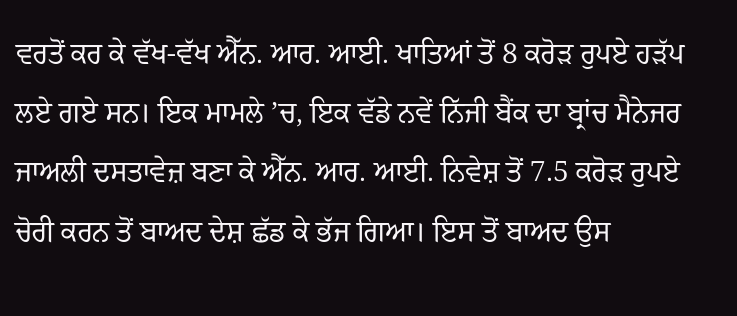ਵਰਤੋਂ ਕਰ ਕੇ ਵੱਖ-ਵੱਖ ਐੱਨ. ਆਰ. ਆਈ. ਖਾਤਿਆਂ ਤੋਂ 8 ਕਰੋੜ ਰੁਪਏ ਹੜੱਪ ਲਏ ਗਏ ਸਨ। ਇਕ ਮਾਮਲੇ ’ਚ, ਇਕ ਵੱਡੇ ਨਵੇਂ ਨਿੱਜੀ ਬੈਂਕ ਦਾ ਬ੍ਰਾਂਚ ਮੈਨੇਜਰ ਜਾਅਲੀ ਦਸਤਾਵੇਜ਼ ਬਣਾ ਕੇ ਐੱਨ. ਆਰ. ਆਈ. ਨਿਵੇਸ਼ ਤੋਂ 7.5 ਕਰੋੜ ਰੁਪਏ ਚੋਰੀ ਕਰਨ ਤੋਂ ਬਾਅਦ ਦੇਸ਼ ਛੱਡ ਕੇ ਭੱਜ ਗਿਆ। ਇਸ ਤੋਂ ਬਾਅਦ ਉਸ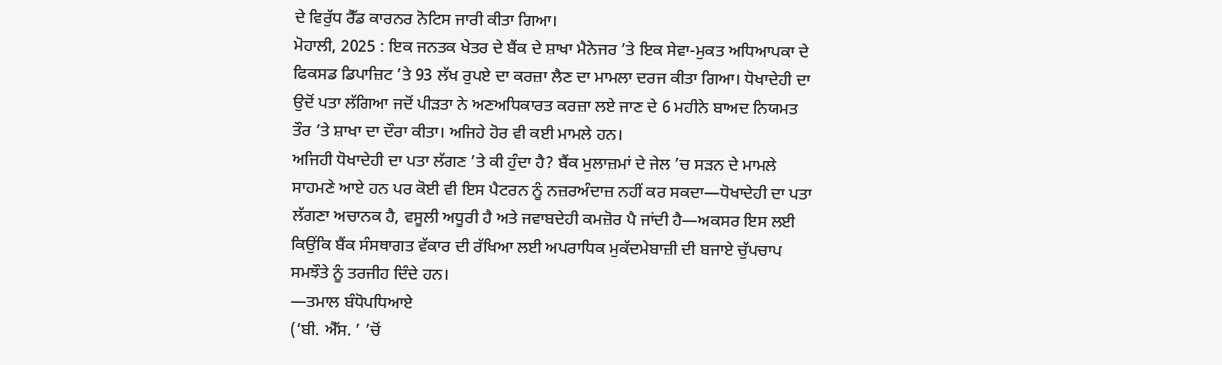ਦੇ ਵਿਰੁੱਧ ਰੈੱਡ ਕਾਰਨਰ ਨੋਟਿਸ ਜਾਰੀ ਕੀਤਾ ਗਿਆ।
ਮੋਹਾਲੀ, 2025 : ਇਕ ਜਨਤਕ ਖੇਤਰ ਦੇ ਬੈਂਕ ਦੇ ਸ਼ਾਖਾ ਮੈਨੇਜਰ ’ਤੇ ਇਕ ਸੇਵਾ-ਮੁਕਤ ਅਧਿਆਪਕਾ ਦੇ ਫਿਕਸਡ ਡਿਪਾਜ਼ਿਟ ’ਤੇ 93 ਲੱਖ ਰੁਪਏ ਦਾ ਕਰਜ਼ਾ ਲੈਣ ਦਾ ਮਾਮਲਾ ਦਰਜ ਕੀਤਾ ਗਿਆ। ਧੋਖਾਦੇਹੀ ਦਾ ਉਦੋਂ ਪਤਾ ਲੱਗਿਆ ਜਦੋਂ ਪੀੜਤਾ ਨੇ ਅਣਅਧਿਕਾਰਤ ਕਰਜ਼ਾ ਲਏ ਜਾਣ ਦੇ 6 ਮਹੀਨੇ ਬਾਅਦ ਨਿਯਮਤ ਤੌਰ ’ਤੇ ਸ਼ਾਖਾ ਦਾ ਦੌਰਾ ਕੀਤਾ। ਅਜਿਹੇ ਹੋਰ ਵੀ ਕਈ ਮਾਮਲੇ ਹਨ।
ਅਜਿਹੀ ਧੋਖਾਦੇਹੀ ਦਾ ਪਤਾ ਲੱਗਣ ’ਤੇ ਕੀ ਹੁੰਦਾ ਹੈ? ਬੈਂਕ ਮੁਲਾਜ਼ਮਾਂ ਦੇ ਜੇਲ ’ਚ ਸੜਨ ਦੇ ਮਾਮਲੇ ਸਾਹਮਣੇ ਆਏ ਹਨ ਪਰ ਕੋਈ ਵੀ ਇਸ ਪੈਟਰਨ ਨੂੰ ਨਜ਼ਰਅੰਦਾਜ਼ ਨਹੀਂ ਕਰ ਸਕਦਾ—ਧੋਖਾਦੇਹੀ ਦਾ ਪਤਾ ਲੱਗਣਾ ਅਚਾਨਕ ਹੈ, ਵਸੂਲੀ ਅਧੂਰੀ ਹੈ ਅਤੇ ਜਵਾਬਦੇਹੀ ਕਮਜ਼ੋਰ ਪੈ ਜਾਂਦੀ ਹੈ—ਅਕਸਰ ਇਸ ਲਈ ਕਿਉਂਕਿ ਬੈਂਕ ਸੰਸਥਾਗਤ ਵੱਕਾਰ ਦੀ ਰੱਖਿਆ ਲਈ ਅਪਰਾਧਿਕ ਮੁਕੱਦਮੇਬਾਜ਼ੀ ਦੀ ਬਜਾਏ ਚੁੱਪਚਾਪ ਸਮਝੌਤੇ ਨੂੰ ਤਰਜੀਹ ਦਿੰਦੇ ਹਨ।
—ਤਮਾਲ ਬੰਧੋਪਧਿਆਏ
(‘ਬੀ. ਐੱਸ. ’ ’ਚੋਂ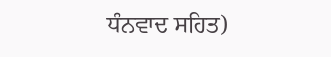ਧੰਨਵਾਦ ਸਹਿਤ)